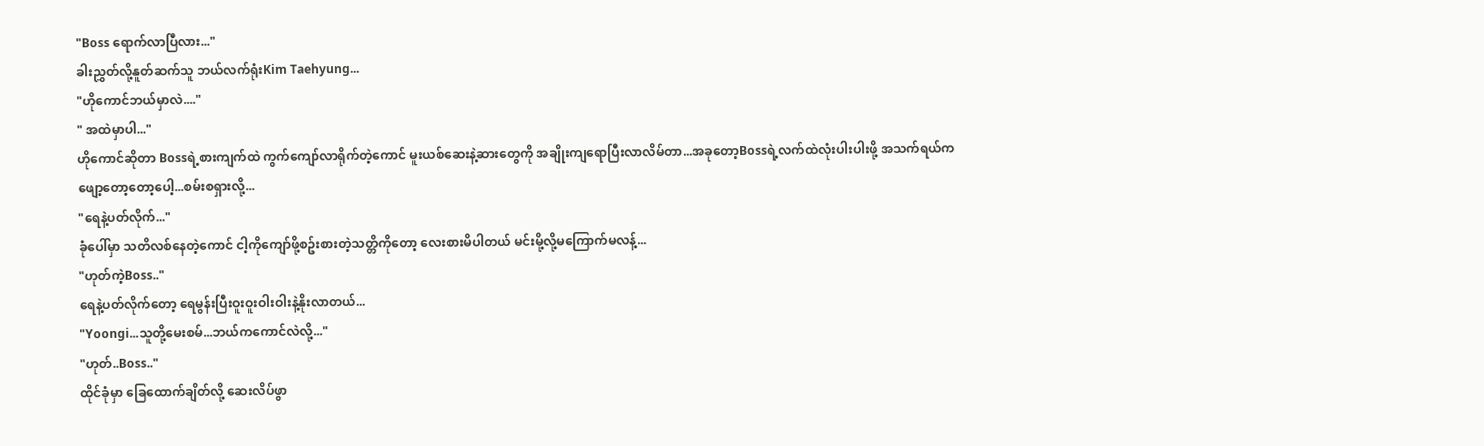"Boss ရောက်လာပြီလား..."
ခါးညွှတ်လို့နူတ်ဆက်သူ ဘယ်လက်ရုံးKim Taehyung...
"ဟိုကောင်ဘယ်မှာလဲ...."
" အထဲမှာပါ..."
ဟိုကောင်ဆိုတာ Bossရဲ့စားကျက်ထဲ ကွက်ကျော်လာရိုက်တဲ့ကောင် မူးယစ်ဆေးနဲ့ဆားတွေကို အချိုးကျရောပြီးလာလိမ်တာ...အခုတော့Bossရဲ့လက်ထဲလုံးပါးပါးဖို့ အသက်ရယ်ကဖျော့တော့တော့ပေါ့...စမ်းစရှားလို့...
"ရေနဲ့ပတ်လိုက်..."
ခုံပေါ်မှာ သတိလစ်နေတဲ့ကောင် ငါ့ကိုကျော်ဖို့စဥ်းစားတဲ့သတ္တိကိုတော့ လေးစားမိပါတယ် မင်းမို့လို့မကြောက်မလန့်...
"ဟုတ်ကဲ့Boss.."
ရေနဲ့ပတ်လိုက်တော့ ရေမွန်းပြီးဝူးဝူးဝါးဝါးနဲ့နိုးလာတယ်...
"Yoongi...သူတို့မေးစမ်...ဘယ်ကကောင်လဲလို့..."
"ဟုတ်..Boss.."
ထိုင်ခုံမှာ ခြေထောက်ချိတ်လို့ ဆေးလိပ်ဖွာ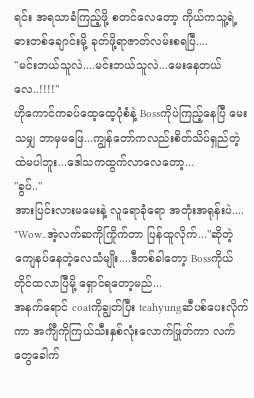ရင်း အရသာခံကြည့်ဖို့ စတင်လေတော့ ကိုယ်ကသူ့ရဲ့ဓားတစ်ချောင်းမို့ ခုတ်ဖို့ရာဇာတ်လမ်းစရပြီ....
"မင်းဘယ်သူလဲ....မင်းဘယ်သူလဲ...မေးနေတယ်လေ..!!!!"
ဟိုကောင်ကခပ်ထေ့ထေ့ပုံစံနဲ့ Bossကိုပဲကြည့်နေပြီ မေးသမျှ ဘာမှမဖြေ...ကျွန်တော်ကလည်းစိတ်သိပ်ရှည်တဲ့ထဲမပါဘူး...ဒေါသကထွက်လာလေတော့...
"ခွပ်.."
အားပြင်းလားမမေးနဲ့ လူရောခုံရော အတုံးအရုန်းပဲ....
"Wow..အဲ့လက်ဆကိုကြိုက်တာ ပြန်ထူလိုက်..."ဆိုတဲ့ ကျေနပ်နေတဲ့လေသံမျိုး....ဒီတစ်ခါတော့ Bossကိုယ်တိုင်ထလာပြီမို့ ရှောင်ရတော့မည်...
အနက်ရောင် coatကိုချွတ်ပြီး teahyungဆီပစ်ပေးလိုက်ကာ အင်္ကျီကိုကြယ်သီးနှစ်လုံးလောက်ဖြုတ်ကာ လက်တွေခေါက်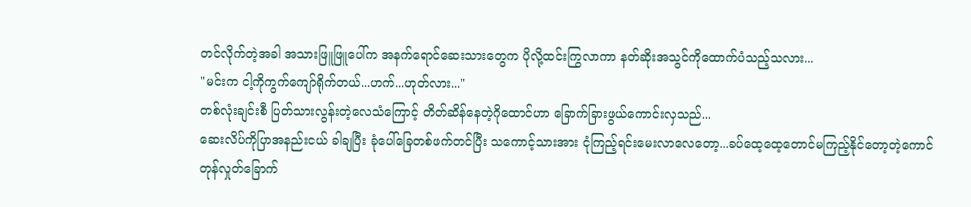တင်လိုက်တဲ့အခါ အသားဖြူဖြူပေါ်က အနက်ရောင်ဆေးသားတွေက ပိုလို့ထင်းကြွလာကာ နတ်ဆိုးအသွင်ကိုထောက်ပံသည့်သလား...
"မင်းက ငါ့ကိုကွက်ကျော်ရိုက်တယ်...ဟက်...ဟုတ်လား..."
တစ်လုံးချင်းစီ ပြတ်သားလွန်းတဲ့လေသံကြောင့် တိတ်ဆိန်နေတဲ့ဂိုထောင်ဟာ ခြောက်ခြားဖွယ်ကောင်းလှသည်...
ဆေးလိပ်ကိုပြာအနည်းငယ် ခါချပြီး ခုံပေါ်ခြေတစ်ဖက်တင်ပြီး သကောင့်သားအား ငုံကြည့်ရင်းမေးလာလေတော့...ခပ်ထေ့ထေ့တောင်မကြည့်နိုင်တော့တဲ့ကောင် တုန်လှုတ်ခြောက်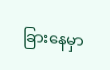ခြားနေမှာ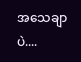အသေချာပဲ....